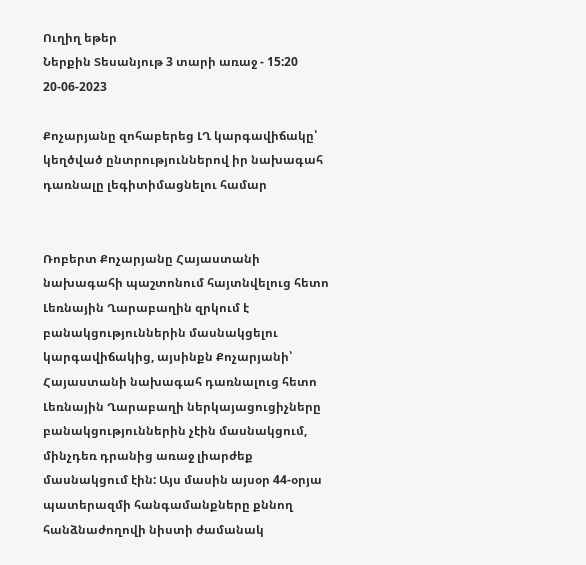Ուղիղ եթեր
Ներքին Տեսանյութ 3 տարի առաջ - 15:20 20-06-2023

Քոչարյանը զոհաբերեց ԼՂ կարգավիճակը՝ կեղծված ընտրություններով իր նախագահ դառնալը լեգիտիմացնելու համար


Ռոբերտ Քոչարյանը Հայաստանի նախագահի պաշտոնում հայտնվելուց հետո Լեռնային Ղարաբաղին զրկում է բանակցություններին մասնակցելու կարգավիճակից, այսինքն Քոչարյանի՝ Հայաստանի նախագահ դառնալուց հետո Լեռնային Ղարաբաղի ներկայացուցիչները բանակցություններին չէին մասնակցում, մինչդեռ դրանից առաջ լիարժեք մասնակցում էին: Այս մասին այսօր 44-օրյա պատերազմի հանգամանքները քննող հանձնաժողովի նիստի ժամանակ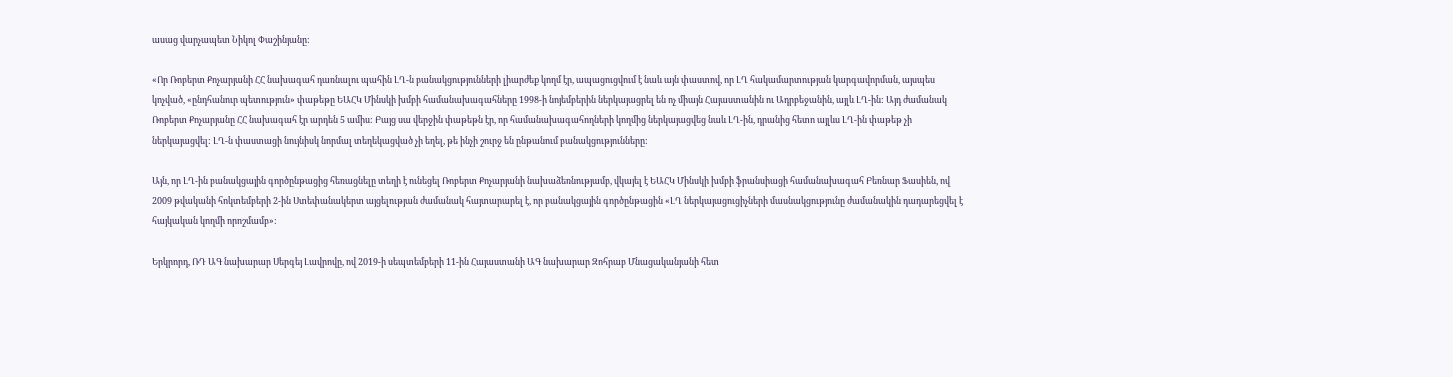ասաց վարչապետ Նիկոլ Փաշինյանը:

«Որ Ռոբերտ Քոչարյանի ՀՀ նախագահ դառնալու պահին ԼՂ-ն բանակցությունների լիարժեք կողմ էր, ապացուցվում է նաև այն փաստով, որ ԼՂ հակամարտության կարգավորման, այսպես կոչված, «ընդհանուր պետություն» փաթեթը ԵԱՀԿ Մինսկի խմբի համանախագահները 1998-ի նոյեմբերին ներկայացրել են ոչ միայն Հայաստանին ու Ադրբեջանին, այլև ԼՂ-ին: Այդ ժամանակ Ռոբերտ Քոչարյանը ՀՀ նախագահ էր արդեն 5 ամիս: Բայց սա վերջին փաթեթն էր, որ համանախագահողների կողմից ներկայացվեց նաև ԼՂ-ին, դրանից հետո այլևս ԼՂ-ին փաթեթ չի ներկայացվել: ԼՂ-ն փաստացի նույնիսկ նորմալ տեղեկացված չի եղել, թե ինչի շուրջ են ընթանում բանակցությունները:

Այն, որ ԼՂ-ին բանակցային գործընթացից հեռացնելը տեղի է ունեցել Ռոբերտ Քոչարյանի նախաձեռնությամբ, վկայել է ԵԱՀԿ Մինսկի խմբի ֆրանսիացի համանախագահ Բեռնար Ֆասիեն, ով 2009 թվականի հոկտեմբերի 2-ին Ստեփանակերտ այցելության ժամանակ հայտարարել է, որ բանակցային գործընթացին «ԼՂ ներկայացուցիչների մասնակցությունը ժամանակին դադարեցվել է հայկական կողմի որոշմամբ»:

Երկրորդ, ՌԴ ԱԳ նախարար Սերգեյ Լավրովը, ով 2019-ի սեպտեմբերի 11-ին Հայաստանի ԱԳ նախարար Զոհրաբ Մնացականյանի հետ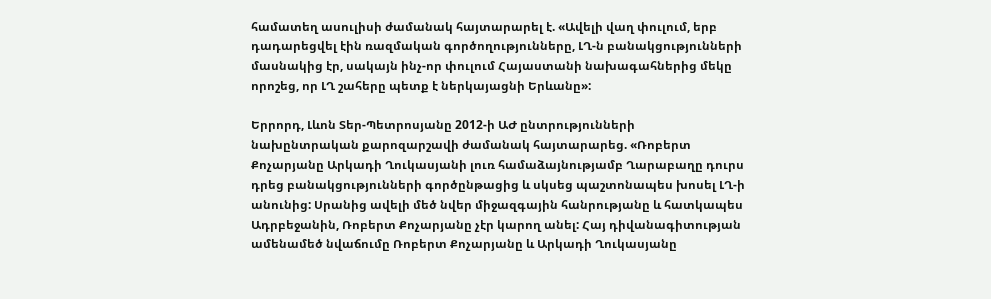համատեղ ասուլիսի ժամանակ հայտարարել է. «Ավելի վաղ փուլում, երբ դադարեցվել էին ռազմական գործողությունները, ԼՂ-ն բանակցությունների մասնակից էր, սակայն ինչ-որ փուլում Հայաստանի նախագահներից մեկը որոշեց, որ ԼՂ շահերը պետք է ներկայացնի Երևանը»:

Երրորդ, Լևոն Տեր-Պետրոսյանը 2012-ի ԱԺ ընտրությունների նախընտրական քարոզարշավի ժամանակ հայտարարեց. «Ռոբերտ Քոչարյանը Արկադի Ղուկասյանի լուռ համաձայնությամբ Ղարաբաղը դուրս դրեց բանակցությունների գործընթացից և սկսեց պաշտոնապես խոսել ԼՂ-ի անունից: Սրանից ավելի մեծ նվեր միջազգային հանրությանը և հատկապես Ադրբեջանին, Ռոբերտ Քոչարյանը չէր կարող անել: Հայ դիվանագիտության ամենամեծ նվաճումը Ռոբերտ Քոչարյանը և Արկադի Ղուկասյանը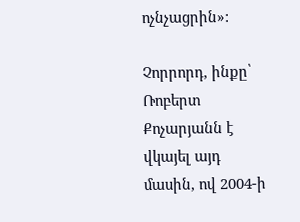ոչնչացրին»:

Չորրորդ, ինքը՝ Ռոբերտ Քոչարյանն է վկայել այդ մասին, ով 2004-ի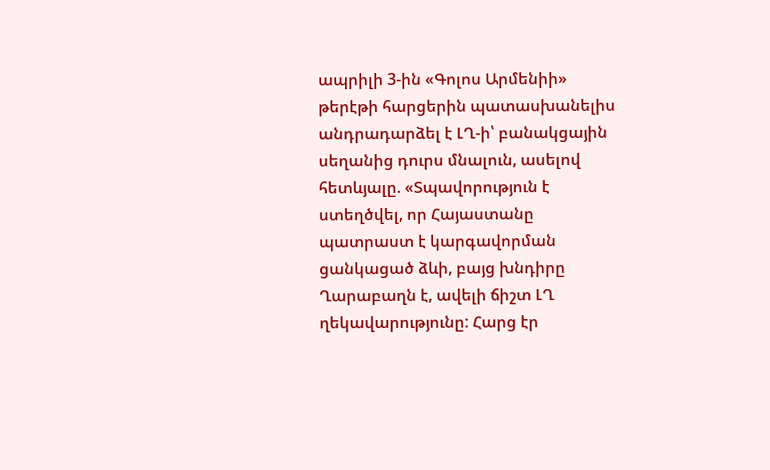ապրիլի 3-ին «Գոլոս Արմենիի» թերէթի հարցերին պատասխանելիս անդրադարձել է ԼՂ-ի՝ բանակցային սեղանից դուրս մնալուն, ասելով հետևյալը. «Տպավորություն է ստեղծվել, որ Հայաստանը պատրաստ է կարգավորման ցանկացած ձևի, բայց խնդիրը Ղարաբաղն է, ավելի ճիշտ ԼՂ ղեկավարությունը: Հարց էր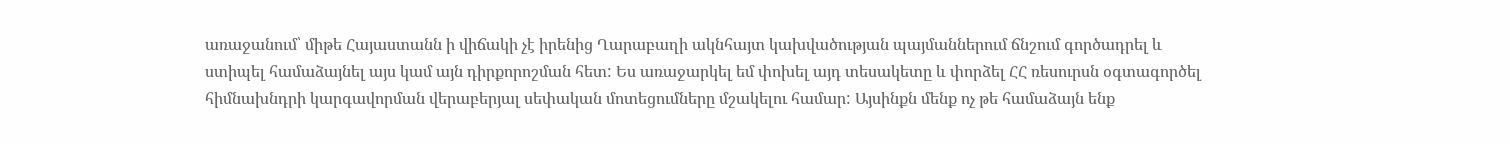առաջանում՝ միթե Հայաստանն ի վիճակի չէ իրենից Ղարաբաղի ակնհայտ կախվածության պայմաններում ճնշում գործադրել և ստիպել համաձայնել այս կամ այն դիրքորոշման հետ: Ես առաջարկել եմ փոխել այդ տեսակետը և փորձել ՀՀ ռեսուրսն օգտագործել հիմնախնդրի կարգավորման վերաբերյալ սեփական մոտեցումները մշակելու համար: Այսինքն մենք ոչ թե համաձայն ենք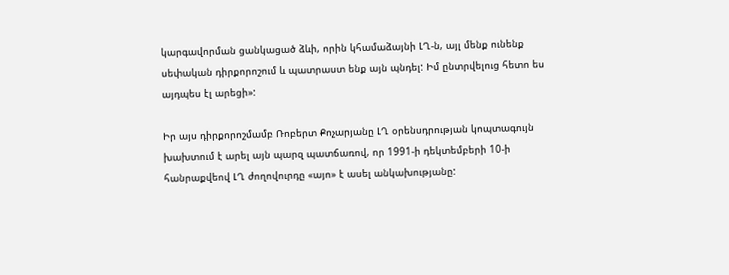կարգավորման ցանկացած ձևի, որին կհամաձայնի ԼՂ-ն, այլ մենք ունենք սեփական դիրքորոշում և պատրաստ ենք այն պնդել: Իմ ընտրվելուց հետո ես այդպես էլ արեցի»:

Իր այս դիրքորոշմամբ Ռոբերտ Քոչարյանը ԼՂ օրենսդրության կոպտագույն խախտում է արել այն պարզ պատճառով, որ 1991-ի դեկտեմբերի 10-ի հանրաքվեով ԼՂ ժողովուրդը «այո» է ասել անկախությանը: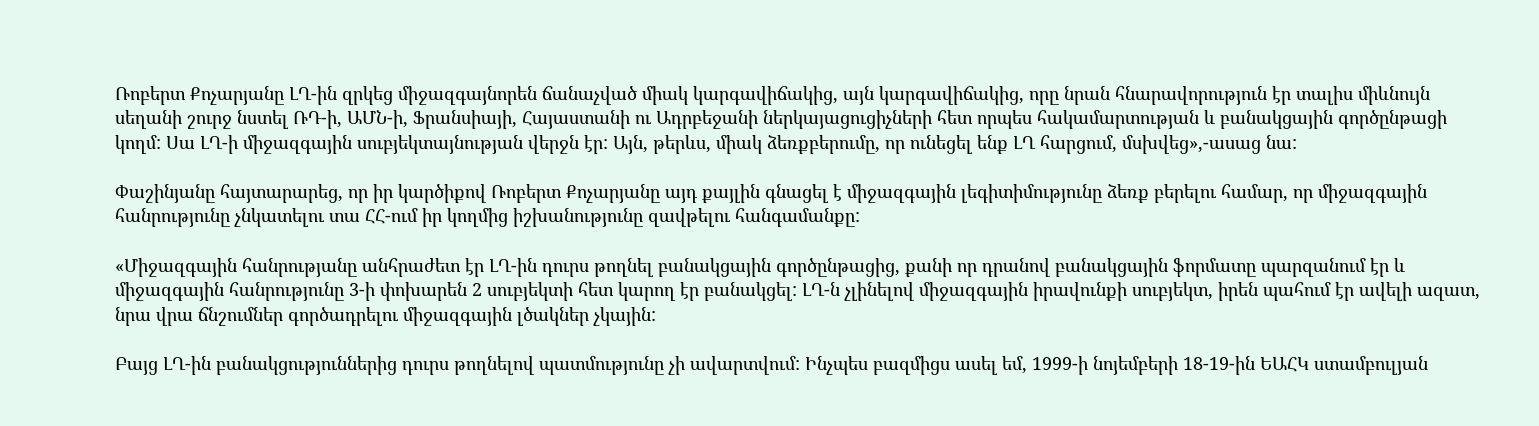Ռոբերտ Քոչարյանը ԼՂ-ին զրկեց միջազգայնորեն ճանաչված միակ կարգավիճակից, այն կարգավիճակից, որը նրան հնարավորություն էր տալիս միևնույն սեղանի շուրջ նստել ՌԴ-ի, ԱՄՆ-ի, Ֆրանսիայի, Հայաստանի ու Ադրբեջանի ներկայացուցիչների հետ որպես հակամարտության և բանակցային գործընթացի կողմ: Սա ԼՂ-ի միջազգային սուբյեկտայնության վերջն էր: Այն, թերևս, միակ ձեռքբերումը, որ ունեցել ենք ԼՂ հարցում, մսխվեց»,-ասաց նա:

Փաշինյանը հայտարարեց, որ իր կարծիքով Ռոբերտ Քոչարյանը այդ քայլին գնացել է միջազգային լեգիտիմությունը ձեռք բերելու համար, որ միջազգային հանրությունը չնկատելու տա ՀՀ-ում իր կողմից իշխանությունը զավթելու հանգամանքը:

«Միջազգային հանրությանը անհրաժետ էր ԼՂ-ին դուրս թողնել բանակցային գործընթացից, քանի որ դրանով բանակցային ֆորմատը պարզանում էր և միջազգային հանրությունը 3-ի փոխարեն 2 սուբյեկտի հետ կարող էր բանակցել: ԼՂ-ն չլինելով միջազգային իրավունքի սուբյեկտ, իրեն պահում էր ավելի ազատ, նրա վրա ճնշումներ գործադրելու միջազգային լծակներ չկային:

Բայց ԼՂ-ին բանակցություններից դուրս թողնելով պատմությունը չի ավարտվում: Ինչպես բազմիցս ասել եմ, 1999-ի նոյեմբերի 18-19-ին ԵԱՀԿ ստամբուլյան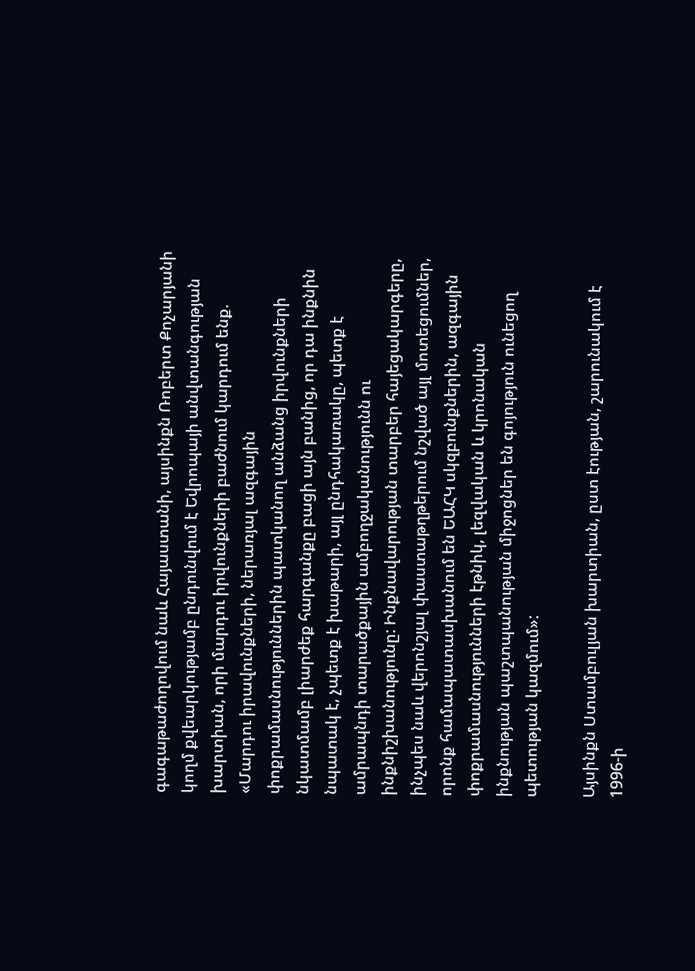գագաթաժողովում նաև Հայաստանի, այսինքն Ռոբերտ Քոչարյանի կողմ քվեարկությամբ ընդունվում է Եվրոպայի անվտանգության խարտիան, որի մարդու իրվունքների բաժնում կարդում ենք. «Մարդու իրավունքների, ներառյալ ազգային փոքրամասնություններին պատկանող անձանց իրվունքների նկատմամբ լիարժեք հարգանքը բացի այն բանից, որ դա ինքնին նպատակ է, չպետք է խաթարի, այլ ընդհակառակը, պետք է ամրապնդի տարածքային ամբողջականությունն ու ինքնիշխանությունը: Ինքնավարության տարբեր հայեցակարգերը, ինչպես նաև վերոնշյալ փաստաթղթերում նշված այլ մոտեցումներ, որոնք համապատասխանում են ԵԱՀԿ սկզբունքներին, ազգային փոքրամասնությունների էթնիկ, լեզվական և կրոնական ինքնության պաշտպանության միջոցներ են գոյություն ունեցող պետության կազմում»:

Այսինքն Ստամբուլյան խարտիան, ըստ էության, շարունակում է 1996-ի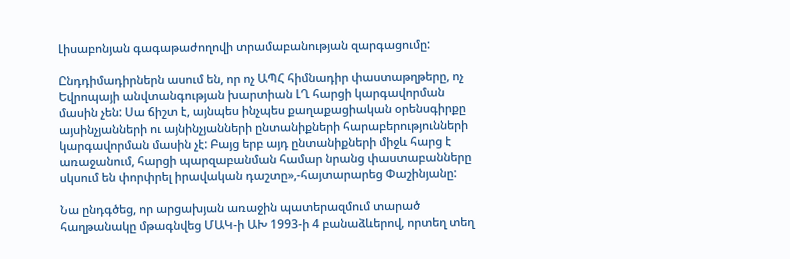Լիսաբոնյան գագաթաժողովի տրամաբանության զարգացումը:

Ընդդիմադիրներն ասում են, որ ոչ ԱՊՀ հիմնադիր փաստաթղթերը, ոչ Եվրոպայի անվտանգության խարտիան ԼՂ հարցի կարգավորման մասին չեն: Սա ճիշտ է, այնպես ինչպես քաղաքացիական օրենսգիրքը այսինչյանների ու այնինչյանների ընտանիքների հարաբերությունների կարգավորման մասին չէ: Բայց երբ այդ ընտանիքների միջև հարց է առաջանում, հարցի պարզաբանման համար նրանց փաստաբանները սկսում են փորփրել իրավական դաշտը»,-հայտարարեց Փաշինյանը:

Նա ընդգծեց, որ արցախյան առաջին պատերազմում տարած հաղթանակը մթագնվեց ՄԱԿ-ի ԱԽ 1993-ի 4 բանաձևերով, որտեղ տեղ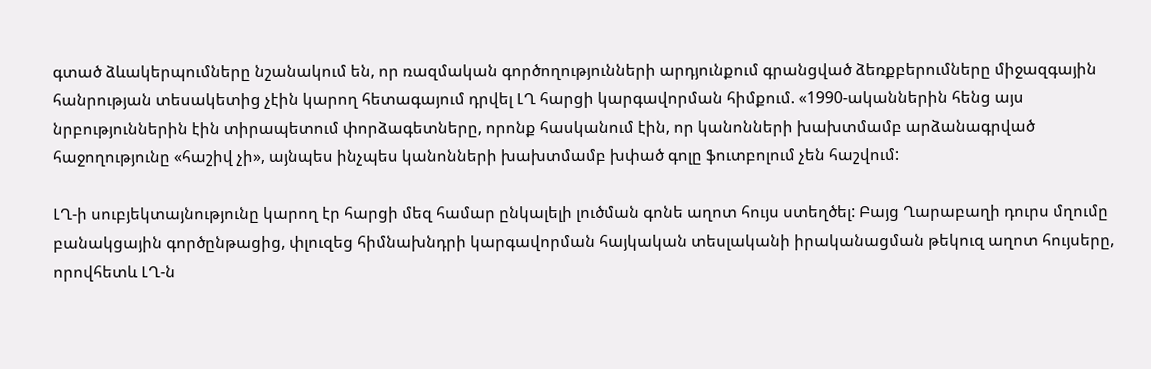գտած ձևակերպումները նշանակում են, որ ռազմական գործողությունների արդյունքում գրանցված ձեռքբերումները միջազգային հանրության տեսակետից չէին կարող հետագայում դրվել ԼՂ հարցի կարգավորման հիմքում. «1990-ականներին հենց այս նրբություններին էին տիրապետում փորձագետները, որոնք հասկանում էին, որ կանոնների խախտմամբ արձանագրված հաջողությունը «հաշիվ չի», այնպես ինչպես կանոնների խախտմամբ խփած գոլը ֆուտբոլում չեն հաշվում:

ԼՂ-ի սուբյեկտայնությունը կարող էր հարցի մեզ համար ընկալելի լուծման գոնե աղոտ հույս ստեղծել: Բայց Ղարաբաղի դուրս մղումը բանակցային գործընթացից, փլուզեց հիմնախնդրի կարգավորման հայկական տեսլականի իրականացման թեկուզ աղոտ հույսերը, որովհետև ԼՂ-ն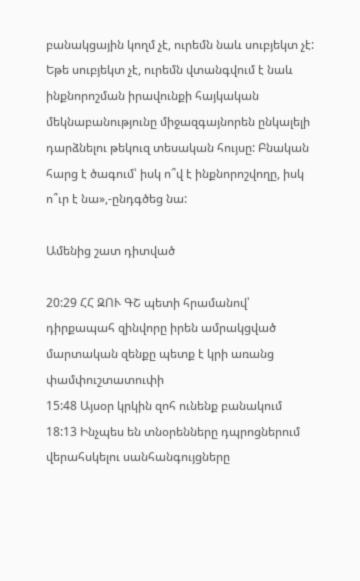բանակցային կողմ չէ, ուրեմն նաև սուբյեկտ չէ: Եթե սուբյեկտ չէ, ուրեմն վտանգվում է նաև ինքնորոշման իրավունքի հայկական մեկնաբանությունը միջազգայնորեն ընկալելի դարձնելու թեկուզ տեսական հույսը: Բնական հարց է ծագում՝ իսկ ո՞վ է ինքնորոշվողը, իսկ ո՞ւր է նա»,-ընդգծեց նա:

Ամենից շատ դիտված

20:29 ՀՀ ԶՈՒ ԳՇ պետի հրամանով՝ դիրքապահ զինվորը իրեն ամրակցված մարտական զենքը պետք է կրի առանց փամփուշտատուփի
15:48 Այսօր կրկին զոհ ունենք բանակում
18:13 Ինչպես են տնօրենները դպրոցներում վերահսկելու սանհանգույցները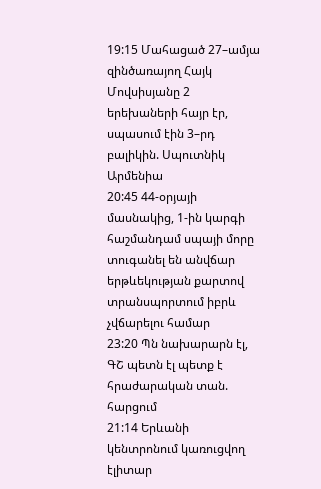19:15 Մահացած 27–ամյա զինծառայող Հայկ Մովսիսյանը 2 երեխաների հայր էր, սպասում էին 3–րդ բալիկին. Սպուտնիկ Արմենիա
20:45 44-օրյայի մասնակից, 1-ին կարգի հաշմանդամ սպայի մորը տուգանել են անվճար երթևեկության քարտով տրանսպորտում իբրև չվճարելու համար
23:20 Պն նախարարն էլ, ԳՇ պետն էլ պետք է հրաժարական տան. հարցում
21:14 Երևանի կենտրոնում կառուցվող էլիտար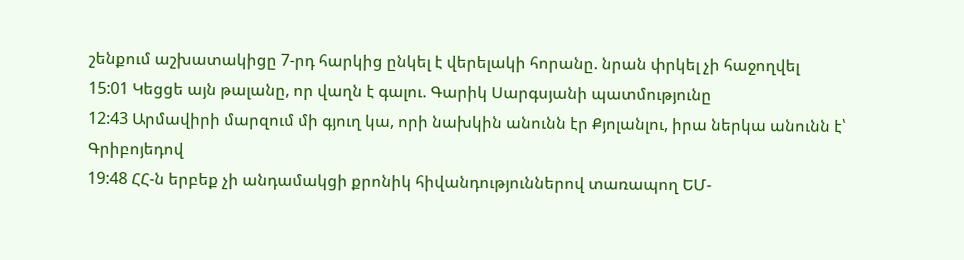շենքում աշխատակիցը 7-րդ հարկից ընկել է վերելակի հորանը. նրան փրկել չի հաջողվել
15:01 Կեցցե այն թալանը, որ վաղն է գալու. Գարիկ Սարգսյանի պատմությունը
12:43 Արմավիրի մարզում մի գյուղ կա, որի նախկին անունն էր Քյոլանլու, իրա ներկա անունն է՝ Գրիբոյեդով
19:48 ՀՀ-ն երբեք չի անդամակցի քրոնիկ հիվանդություններով տառապող ԵՄ-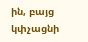ին, բայց կփչացնի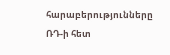հարաբերությունները ՌԴ-ի հետ